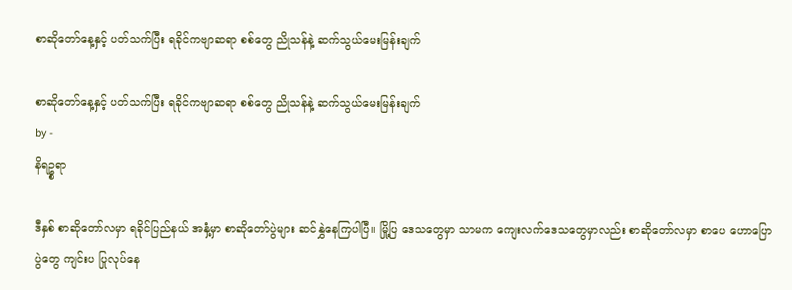စာဆိုတော်နေ့နှင့် ပတ်သက်ပြီး ရခိုင်ကဗျာဆရာ စစ်တွေ ညိုသန်နဲ့ ဆက်သွယ်မေးမြန်းချက်

စာဆိုတော်နေ့နှင့် ပတ်သက်ပြီး ရခိုင်ကဗျာဆရာ စစ်တွေ ညိုသန်နဲ့ ဆက်သွယ်မေးမြန်းချက်
by -
နိရဥ္စရာ

ဒီနှစ် စာဆိုတော်လမှာ ရခိုင်ပြည်နယ် အနှံ့မှာ စာဆိုတော်ပွဲများ ဆင်နွှဲနေကြပါပြီ။ မြို့ပြ ဒေသတွေမှာ သာမက ကျေးလက်ဒေသတွေမှာလည်း စာဆိုတော်လမှာ စာပေ ဟောပြောပွဲတွေ ကျင်းပ ပြုလုပ်နေ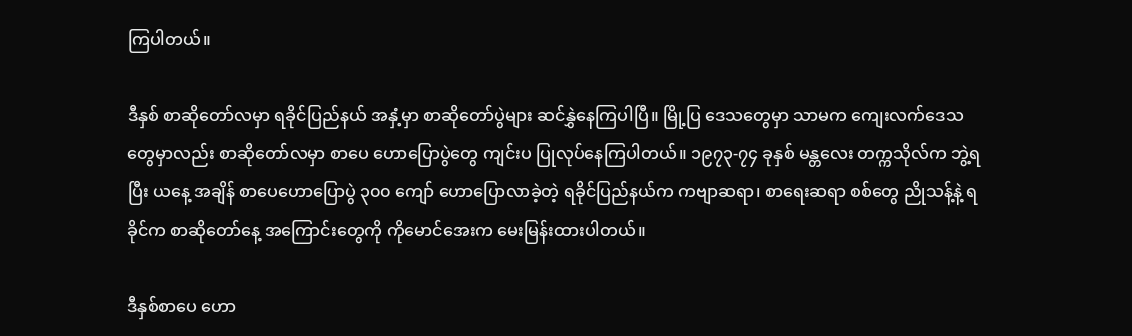ကြပါတယ်။

ဒီနှစ် စာဆိုတော်လမှာ ရခိုင်ပြည်နယ် အနှံ့မှာ စာဆိုတော်ပွဲများ ဆင်နွှဲနေကြပါပြီ။ မြို့ပြ ဒေသတွေမှာ သာမက ကျေးလက်ဒေသတွေမှာလည်း စာဆိုတော်လမှာ စာပေ ဟောပြောပွဲတွေ ကျင်းပ ပြုလုပ်နေကြပါတယ်။ ၁၉၇၃-၇၄ ခုနှစ် မန္တလေး တက္ကသိုလ်က ဘွဲ့ရပြီး ယနေ့ အချိန် စာပေဟောပြောပွဲ ၃၀၀ ကျော် ဟောပြောလာခဲ့တဲ့ ရခိုင်ပြည်နယ်က ကဗျာဆရာ၊ စာရေးဆရာ စစ်တွေ ညိုသန့်နဲ့ ရခိုင်က စာဆိုတော်နေ့ အကြောင်းတွေကို ကိုမောင်အေးက မေးမြန်းထားပါတယ်။

ဒီနှစ်စာပေ ဟော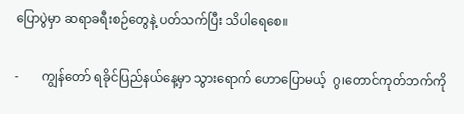ပြောပွဲမှာ ဆရာခရီးစဉ်တွေနဲ့ ပတ်သက်ပြီး သိပါရေစေ။

-       ကျွန်တော် ရခိုင်ပြည်နယ်နေ့မှာ သွားရောက် ဟောပြောမယ့်  ဂွ၊တောင်ကုတ်ဘက်ကို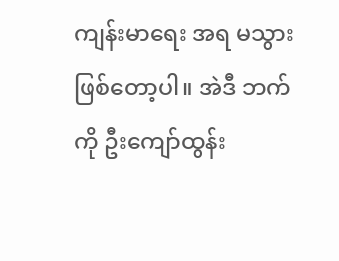ကျန်းမာရေး အရ မသွားဖြစ်တော့ပါ။ အဲဒီ ဘက်ကို ဦးကျော်ထွန်း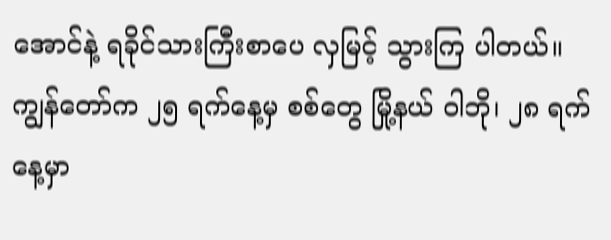အောင်နဲ့ ရခိုင်သားကြီးစာပေ လှမြင့် သွားကြ ပါတယ်။ ကျွန်တော်က ၂၅ ရက်နေ့မှ စစ်တွေ မြို့နယ် ၀ါဘို၊ ၂၈ ရက်နေ့မှာ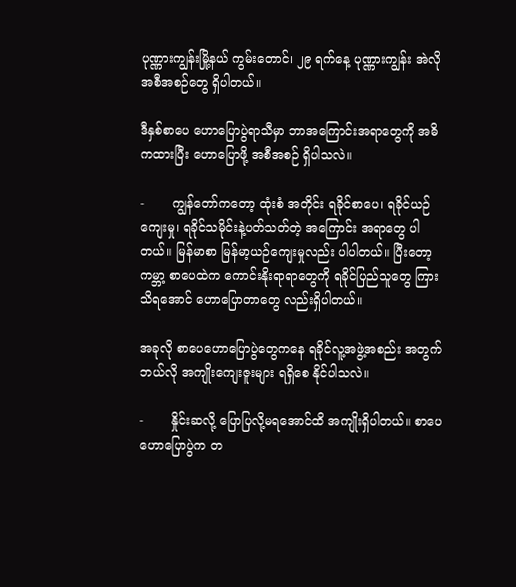ပုဏ္ဏားကျွန်းမြို့နယ် ကွမ်းတောင်၊ ၂၉ ရက်နေ့ ပုဏ္ဏားကျွန်း အဲလို အစီအစဉ်တွေ ရှိပါတယ်။

ဒီနှစ်စာပေ ဟောပြောပွဲရာသီမှာ ဘာအကြောင်းအရာတွေကို အဓိကထားပြီး ဟောပြောဖို့ အစီအစဉ် ရှိပါသလဲ။

-       ကျွန်တော်ကတော့ ထုံးစံ အတိုင်း ရခိုင်စာပေ၊ ရခိုင်ယဉ်ကျေးမှု၊ ရခိုင်သမိုင်းနဲ့ပတ်သတ်တဲ့ အကြောင်း အရာတွေ ပါတယ်။ မြန်မာစာ မြန်မာ့ယဉ်ကျေးမှုလည်း ပါပါတယ်။ ပြီးတော့ ကမ္ဘာ့ စာပေထဲက ကောင်းနိုးရာရာတွေကို ရခိုင်ပြည်သူတွေ ကြားသိရအောင် ဟောပြောတာတွေ လည်းရှိပါတယ်။

အခုလို စာပေဟောပြောပွဲတွေကနေ ရခိုင်လူ့အဖွဲ့အစည်း အတွက် ဘယ်လို အကျိုးကျေးဇူးများ ရရှိစေ နိုင်ပါသလဲ။

-       နှိုင်းဆလို့ ပြောပြလို့မရအောင်ထိ အကျိုးရှိပါတယ်။ စာပေဟောပြောပွဲက တ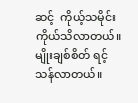ဆင့်  ကိုယ့်သမိုင်း ကိုယ်သိလာတယ်။ မျိုးချစ်စိတ် ရင့်သန်လာတယ်။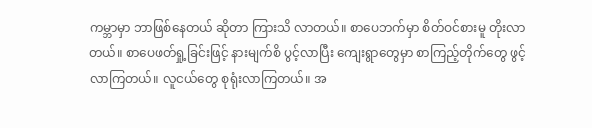ကမ္ဘာမှာ ဘာဖြစ်နေတယ် ဆိုတာ ကြားသိ လာတယ်။ စာပေဘက်မှာ စိတ်ဝင်စားမူ တိုးလာတယ်။ စာပေဖတ်ရှု့ခြင်းဖြင့် နားမျက်စိ ပွင့်လာပြီး ကျေးရွာတွေမှာ စာကြည့်တိုက်တွေ ဖွင့် လာကြတယ်။ လူငယ်တွေ စုရုံးလာကြတယ်။ အ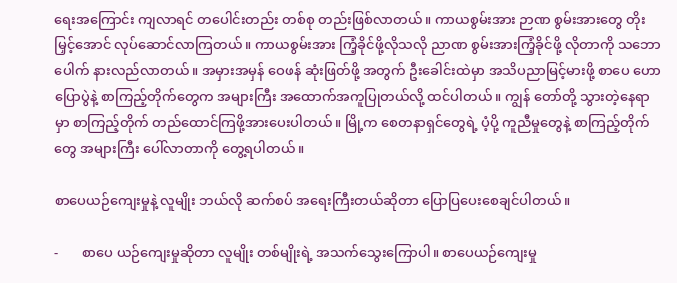ရေးအကြောင်း ကျလာရင် တပေါင်းတည်း တစ်စု တည်းဖြစ်လာတယ်။ ကာယစွမ်းအား ဉာဏ စွမ်းအားတွေ တိုးမြှင့်အောင် လုပ်ဆောင်လာကြတယ်။ ကာယစွမ်းအား ကြံ့ခိုင်ဖို့လိုသလို ညာဏ စွမ်းအားကြံ့ခိုင်ဖို့ လိုတာကို သဘောပေါက် နားလည်လာတယ်။ အမှားအမှန် ဝေဖန် ဆုံးဖြတ်ဖို့ အတွက် ဦးခေါင်းထဲမှာ အသိပညာမြင့်မားဖို့ စာပေ ဟောပြောပွဲနဲ့ စာကြည့်တိုက်တွေက အများကြီး အထောက်အကူပြုတယ်လို့ ထင်ပါတယ်။ ကျွန် တော်တို့ သွားတဲ့နေရာမှာ စာကြည့်တိုက် တည်ထောင်ကြဖို့အားပေးပါတယ်။ မြို့က စေတနာရှင်တွေရဲ့ ပံ့ပို့ ကူညီမှုတွေနဲ့ စာကြည့်တိုက်တွေ အများကြီး ပေါ်လာတာကို တွေ့ရပါတယ်။

စာပေယဉ်ကျေးမှုနဲ့ လူမျိုး ဘယ်လို ဆက်စပ် အရေးကြီးတယ်ဆိုတာ ပြောပြပေးစေချင်ပါတယ်။

-       စာပေ ယဉ်ကျေးမှုဆိုတာ လူမျိုး တစ်မျိုးရဲ့ အသက်သွေးကြောပါ။ စာပေယဉ်ကျေးမှု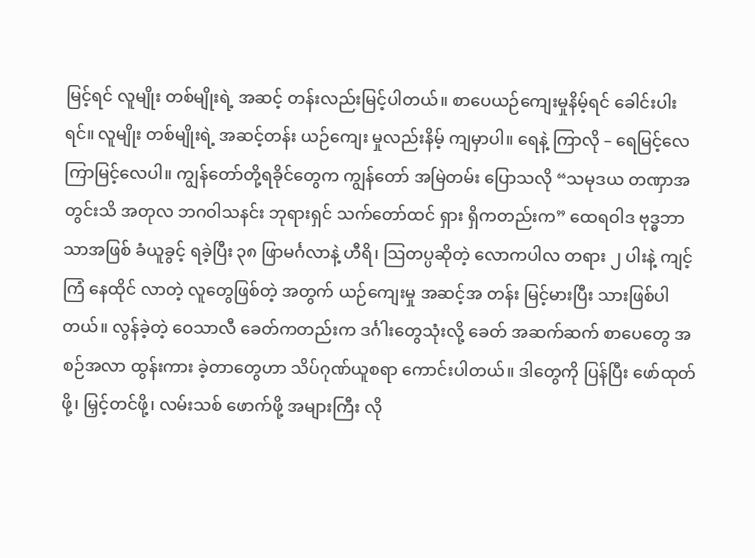မြင့်ရင် လူမျိုး တစ်မျိုးရဲ့ အဆင့် တန်းလည်းမြင့်ပါတယ်။ စာပေယဉ်ကျေးမှုနိမ့်ရင် ခေါင်းပါးရင်။ လူမျိုး တစ်မျိုးရဲ့ အဆင့်တန်း ယဉ်ကျေး မှုလည်းနိမ့် ကျမှာပါ။ ရေနဲ့ ကြာလို – ရေမြင့်လေ ကြာမြင့်လေပါ။ ကျွန်တော်တို့ရခိုင်တွေက ကျွန်တော် အမြဲတမ်း ပြောသလို “သမုဒယ တဏှာအတွင်းသိ အတုလ ဘဂဝါသနင်း ဘုရားရှင် သက်တော်ထင် ရှား ရှိကတည်းက” ထေရဝါဒ ဗုဒ္ဓဘာသာအဖြစ် ခံယူခွင့် ရခဲ့ပြီး ၃၈ ဖြာမင်္ဂလာနဲ့ ဟီရိ၊ သြတပ္ပဆိုတဲ့ လောကပါလ တရား ၂ ပါးနဲ့ ကျင့်ကြံ နေထိုင် လာတဲ့ လူတွေဖြစ်တဲ့ အတွက် ယဉ်ကျေးမှု အဆင့်အ တန်း မြင့်မားပြီး သားဖြစ်ပါတယ်။ လွန်ခဲ့တဲ့ ဝေသာလီ ခေတ်ကတည်းက ဒင်္ဂါးတွေသုံးလို့ ခေတ် အဆက်ဆက် စာပေတွေ အစဉ်အလာ ထွန်းကား ခဲ့တာတွေဟာ သိပ်ဂုဏ်ယူစရာ ကောင်းပါတယ်။ ဒါတွေကို ပြန်ပြီး ဖော်ထုတ်ဖို့၊ မြှင့်တင်ဖို့၊ လမ်းသစ် ဖောက်ဖို့ အများကြီး လို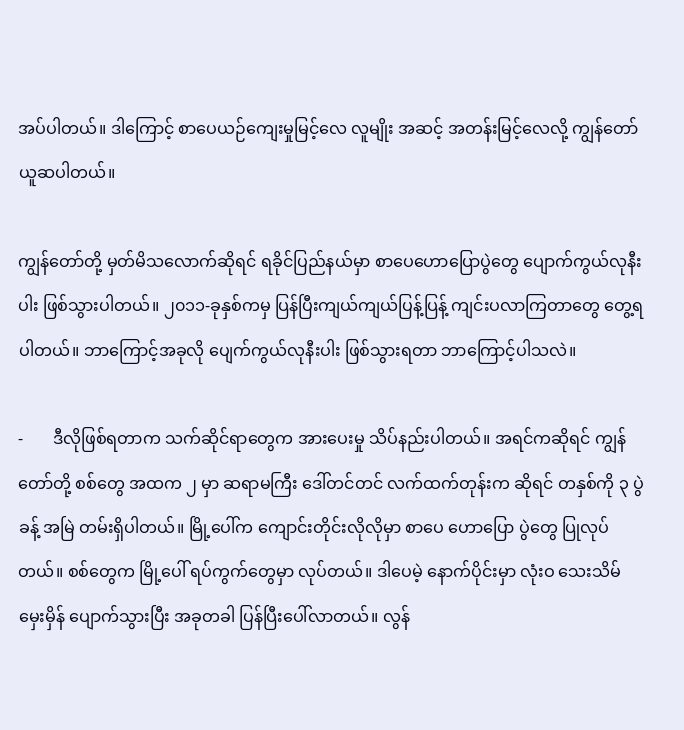အပ်ပါတယ်။ ဒါကြောင့် စာပေယဉ်ကျေးမှုမြင့်လေ လူမျိုး အဆင့် အတန်းမြင့်လေလို့ ကျွန်တော် ယူဆပါတယ်။

ကျွန်တော်တို့ မှတ်မိသလောက်ဆိုရင် ရခိုင်ပြည်နယ်မှာ စာပေဟောပြောပွဲတွေ ပျောက်ကွယ်လုနီးပါး ဖြစ်သွားပါတယ်။ ၂၀၁၁-ခုနှစ်ကမှ ပြန်ပြီးကျယ်ကျယ်ပြန့်ပြန့် ကျင်းပလာကြတာတွေ တွေ့ရပါတယ်။ ဘာကြောင့်အခုလို ပျေက်ကွယ်လုနီးပါး ဖြစ်သွားရတာ ဘာကြောင့်ပါသလဲ။

-       ဒီလိုဖြစ်ရတာက သက်ဆိုင်ရာတွေက အားပေးမှု သိပ်နည်းပါတယ်။ အရင်ကဆိုရင် ကျွန်တော်တို့ စစ်တွေ အထက ၂ မှာ ဆရာမကြီး ဒေါ်တင်တင် လက်ထက်တုန်းက ဆိုရင် တနှစ်ကို ၃ ပွဲခန့် အမြဲ တမ်းရှိပါတယ်။ မြို့ပေါ်က ကျောင်းတိုင်းလိုလိုမှာ စာပေ ဟောပြော ပွဲတွေ ပြုလုပ်တယ်။ စစ်တွေက မြို့ပေါ် ရပ်ကွက်တွေမှာ လုပ်တယ်။ ဒါပေမဲ့ နောက်ပိုင်းမှာ လုံးဝ သေးသိမ် မှေးမှိန် ပျောက်သွားပြီး အခုတခါ ပြန်ပြီးပေါ်လာတယ်။ လွန်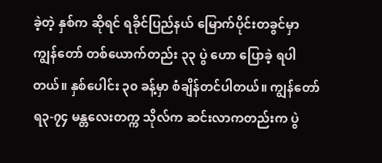ခဲ့တဲ့ နှစ်က ဆိုရင် ရခိုင်ပြည်နယ် မြောက်ပိုင်းတခွင်မှာ ကျွန်တော် တစ်ယောက်တည်း ၃၃ ပွဲ ဟော ပြောခဲ့ ရပါတယ်။ နှစ်ပေါင်း ၃၀ ခန့်မှာ စံချိန်တင်ပါတယ်။ ကျွန်တော် ရ၃-၇၄ မန္တလေးတက္က သိုလ်က ဆင်းလာကတည်းက ပွဲ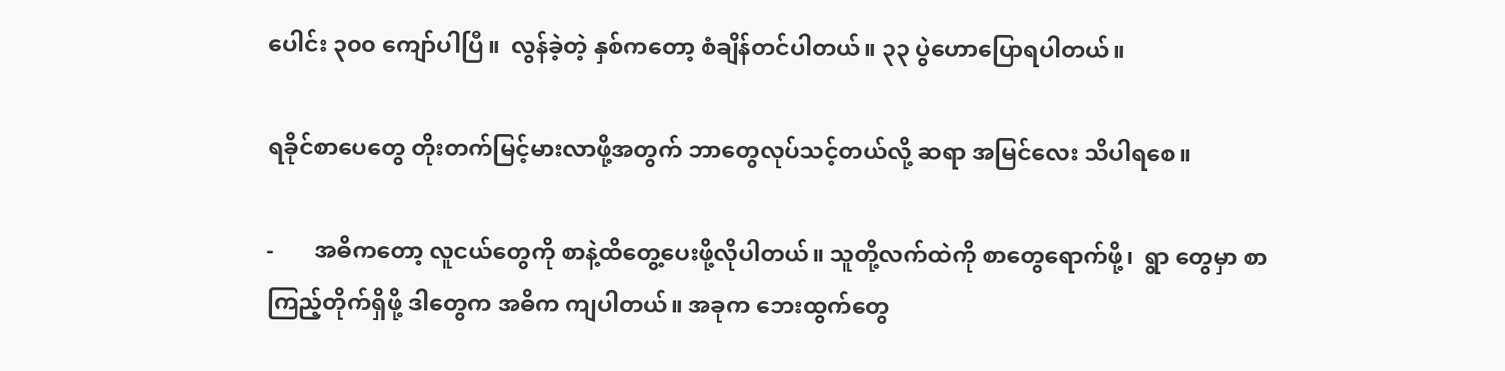ပေါင်း ၃၀၀ ကျော်ပါပြီ။  လွန်ခဲ့တဲ့ နှစ်ကတော့ စံချိန်တင်ပါတယ်။ ၃၃ ပွဲဟောပြောရပါတယ်။

ရခိုင်စာပေတွေ တိုးတက်မြင့်မားလာဖို့အတွက် ဘာတွေလုပ်သင့်တယ်လို့ ဆရာ အမြင်လေး သိပါရစေ။

-       အဓိကတော့ လူငယ်တွေကို စာနဲ့ထိတွေ့ပေးဖို့လိုပါတယ်။ သူတို့လက်ထဲကို စာတွေရောက်ဖို့၊  ရွာ တွေမှာ စာကြည့်တိုက်ရှိဖို့ ဒါတွေက အဓိက ကျပါတယ်။ အခုက ဘေးထွက်တွေ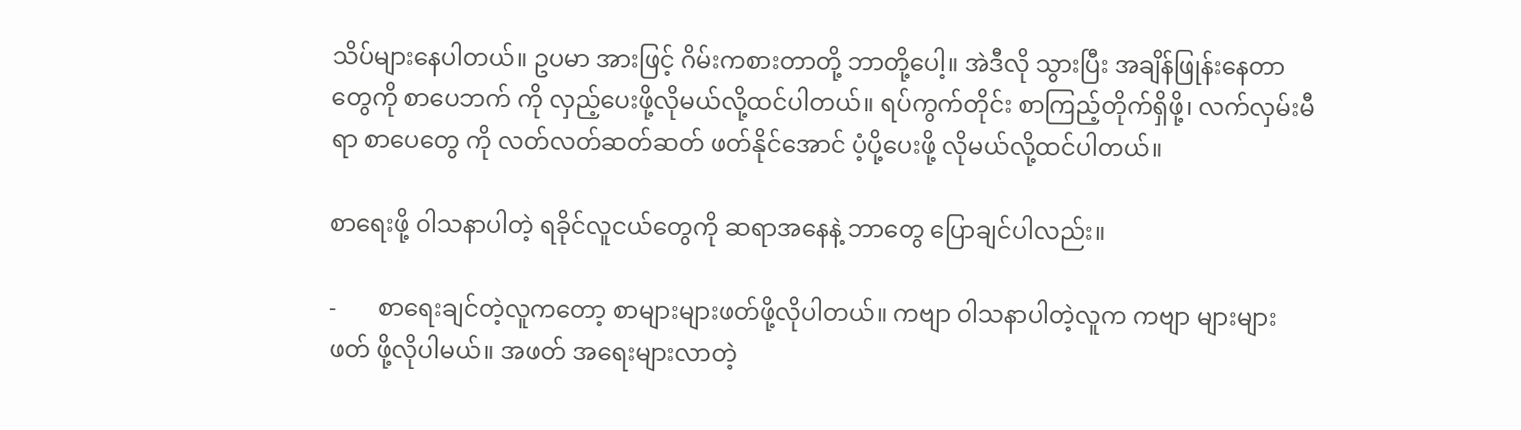သိပ်များနေပါတယ်။ ဥပမာ အားဖြင့် ဂိမ်းကစားတာတို့ ဘာတို့ပေါ့။ အဲဒီလို သွားပြီး အချိန်ဖြုန်းနေတာတွေကို စာပေဘက် ကို လှည့်ပေးဖို့လိုမယ်လို့ထင်ပါတယ်။ ရပ်ကွက်တိုင်း စာကြည့်တိုက်ရှိဖို့၊ လက်လှမ်းမီရာ စာပေတွေ ကို လတ်လတ်ဆတ်ဆတ် ဖတ်နိုင်အောင် ပံ့ပို့ပေးဖို့ လိုမယ်လို့ထင်ပါတယ်။

စာရေးဖို့ ၀ါသနာပါတဲ့ ရခိုင်လူငယ်တွေကို ဆရာအနေနဲ့ ဘာတွေ ပြောချင်ပါလည်း။

-       စာရေးချင်တဲ့လူကတော့ စာများများဖတ်ဖို့လိုပါတယ်။ ကဗျာ ၀ါသနာပါတဲ့လူက ကဗျာ များများ ဖတ် ဖို့လိုပါမယ်။ အဖတ် အရေးများလာတဲ့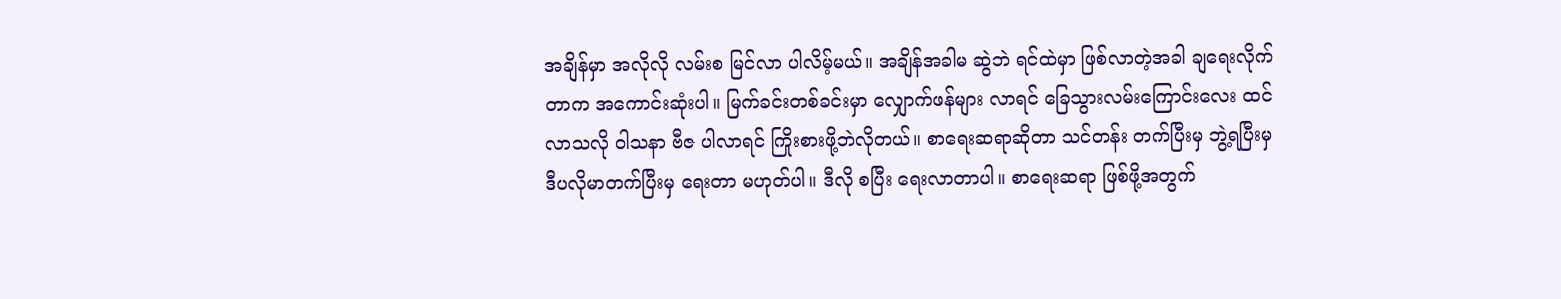အချိန်မှာ အလိုလို လမ်းစ မြင်လာ ပါလိမ့်မယ်။ အချိန်အခါမ ဆွဲဘဲ ရင်ထဲမှာ ဖြစ်လာတဲ့အခါ ချရေးလိုက်တာက အကောင်းဆုံးပါ။ မြက်ခင်းတစ်ခင်းမှာ လျှောက်ဖန်များ လာရင် ခြေသွားလမ်းကြောင်းလေး ထင်လာသလို ၀ါသနာ ဗီဇ ပါလာရင် ကြိုးစားဖို့ဘဲလိုတယ်။ စာရေးဆရာဆိုတာ သင်တန်း တက်ပြီးမှ ဘွဲ့ရပြီးမှ ဒီပလိုမာတက်ပြီးမှ ရေးတာ မဟုတ်ပါ။ ဒီလို စပြီး ရေးလာတာပါ။ စာရေးဆရာ ဖြစ်ဖို့အတွက်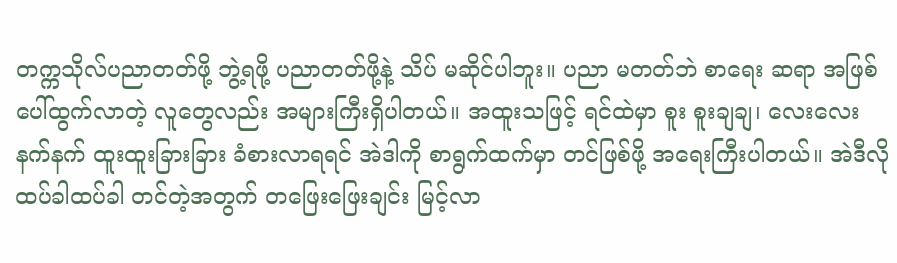တက္ကသိုလ်ပညာတတ်ဖို့ ဘွဲ့ရဖို့ ပညာတတ်ဖို့နဲ့ သိပ် မဆိုင်ပါဘူး။ ပညာ မတတ်ဘဲ စာရေး ဆရာ အဖြစ် ပေါ်ထွက်လာတဲ့ လူတွေလည်း အများကြီးရှိပါတယ်။ အထူးသဖြင့် ရင်ထဲမှာ စူး စူးချချ၊ လေးလေးနက်နက် ထူးထူးခြားခြား ခံစားလာရရင် အဲဒါကို စာရွက်ထက်မှာ တင်ဖြစ်ဖို့ အရေးကြီးပါတယ်။ အဲဒီလို ထပ်ခါထပ်ခါ တင်တဲ့အတွက် တဖြေးဖြေးချင်း မြင့်လာ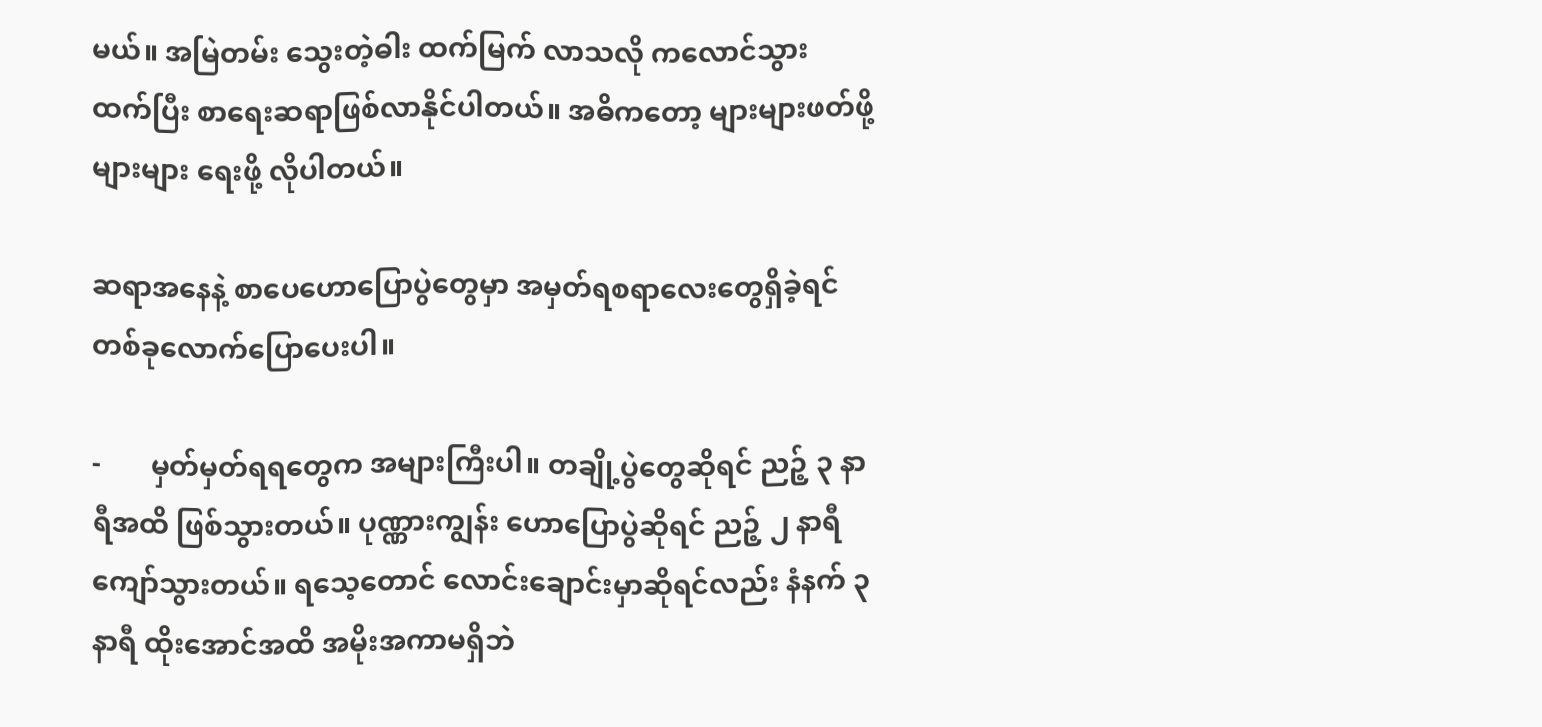မယ်။ အမြဲတမ်း သွေးတဲ့ဓါး ထက်မြက် လာသလို ကလောင်သွား ထက်ပြီး စာရေးဆရာဖြစ်လာနိုင်ပါတယ်။ အဓိကတော့ များများဖတ်ဖို့ များများ ရေးဖို့ လိုပါတယ်။

ဆရာအနေနဲ့ စာပေဟောပြောပွဲတွေမှာ အမှတ်ရစရာလေးတွေရှိခဲ့ရင် တစ်ခုလောက်ပြောပေးပါ။

-       မှတ်မှတ်ရရတွေက အများကြီးပါ။ တချို့ပွဲတွေဆိုရင် ညဉ့် ၃ နာရီအထိ ဖြစ်သွားတယ်။ ပုဏ္ဏားကျွန်း ဟောပြောပွဲဆိုရင် ညဉ့် ၂ နာရီကျော်သွားတယ်။ ရသေ့တောင် လောင်းချောင်းမှာဆိုရင်လည်း နံနက် ၃ နာရီ ထိုးအောင်အထိ အမိုးအကာမရှိဘဲ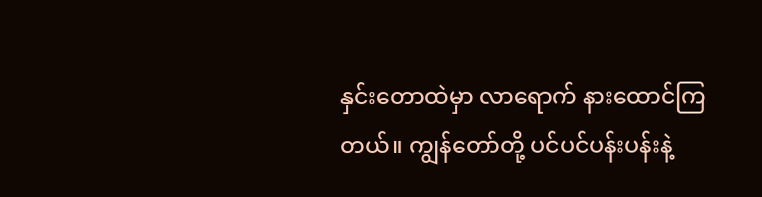နှင်းတောထဲမှာ လာရောက် နားထောင်ကြတယ်။ ကျွန်တော်တို့ ပင်ပင်ပန်းပန်းနဲ့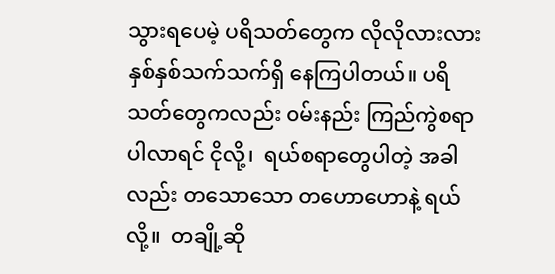သွားရပေမဲ့ ပရိသတ်တွေက လိုလိုလားလား နှစ်နှစ်သက်သက်ရှိ နေကြပါတယ်။ ပရိသတ်တွေကလည်း ၀မ်းနည်း ကြည်ကွဲစရာ ပါလာရင် ငိုလို့၊  ရယ်စရာတွေပါတဲ့ အခါ လည်း တသောသော တဟောဟောနဲ့ ရယ်လို့။  တချို့ဆို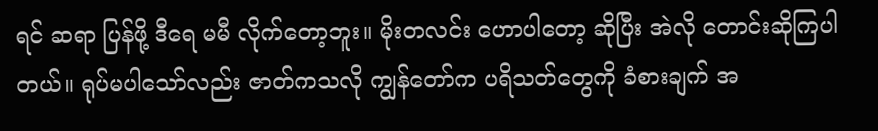ရင် ဆရာ ပြန်ဖို့ ဒီရေ မမီ လိုက်တော့ဘူး။ မိုးတလင်း ဟောပါတော့ ဆိုပြီး အဲလို တောင်းဆိုကြပါတယ်။ ရုပ်မပါသော်လည်း ဇာတ်ကသလို ကျွန်တော်က ပရိသတ်တွေကို ခံစားချက် အ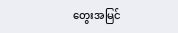တွေးအမြင်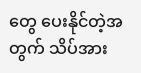တွေ ပေးနိုင်တဲ့အတွက် သိပ်အား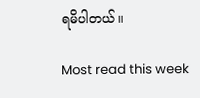ရမိပါတယ်။

Most read this week